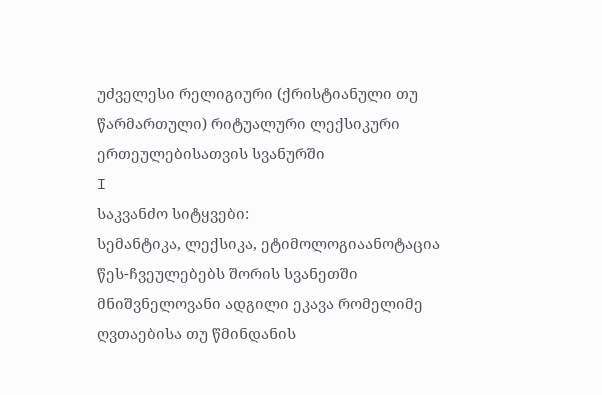უძველესი რელიგიური (ქრისტიანული თუ წარმართული) რიტუალური ლექსიკური ერთეულებისათვის სვანურში
I
საკვანძო სიტყვები:
სემანტიკა, ლექსიკა, ეტიმოლოგიაანოტაცია
წეს-ჩვეულებებს შორის სვანეთში მნიშვნელოვანი ადგილი ეკავა რომელიმე ღვთაებისა თუ წმინდანის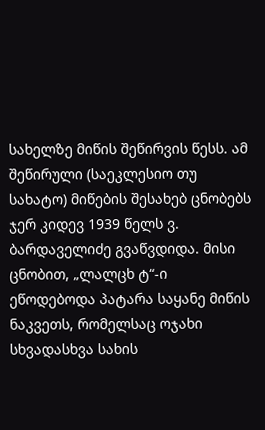სახელზე მიწის შეწირვის წესს. ამ შეწირული (საეკლესიო თუ სახატო) მიწების შესახებ ცნობებს ჯერ კიდევ 1939 წელს ვ. ბარდაველიძე გვაწვდიდა. მისი ცნობით, „ლალცხ ტ“-ი ეწოდებოდა პატარა საყანე მიწის ნაკვეთს, რომელსაც ოჯახი სხვადასხვა სახის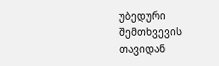უბედური შემთხვევის თავიდან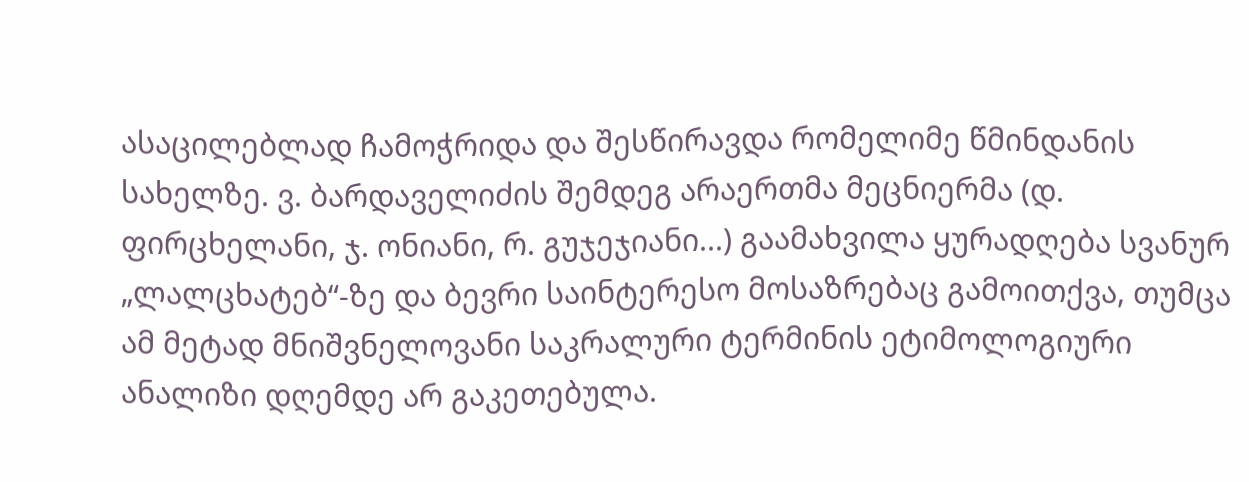ასაცილებლად ჩამოჭრიდა და შესწირავდა რომელიმე წმინდანის სახელზე. ვ. ბარდაველიძის შემდეგ არაერთმა მეცნიერმა (დ. ფირცხელანი, ჯ. ონიანი, რ. გუჯეჯიანი...) გაამახვილა ყურადღება სვანურ „ლალცხატებ“-ზე და ბევრი საინტერესო მოსაზრებაც გამოითქვა, თუმცა ამ მეტად მნიშვნელოვანი საკრალური ტერმინის ეტიმოლოგიური ანალიზი დღემდე არ გაკეთებულა.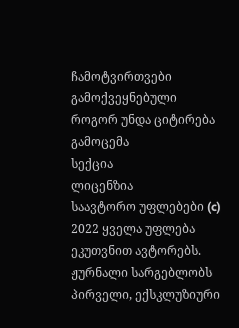ჩამოტვირთვები
გამოქვეყნებული
როგორ უნდა ციტირება
გამოცემა
სექცია
ლიცენზია
საავტორო უფლებები (c) 2022 ყველა უფლება ეკუთვნით ავტორებს. ჟურნალი სარგებლობს პირველი, ექსკლუზიური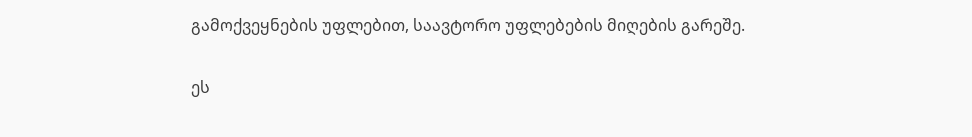გამოქვეყნების უფლებით, საავტორო უფლებების მიღების გარეშე.

ეს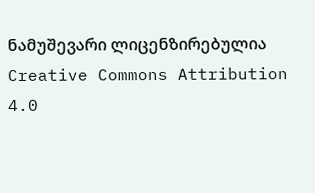ნამუშევარი ლიცენზირებულია Creative Commons Attribution 4.0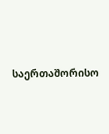საერთაშორისო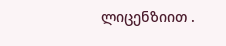ლიცენზიით .